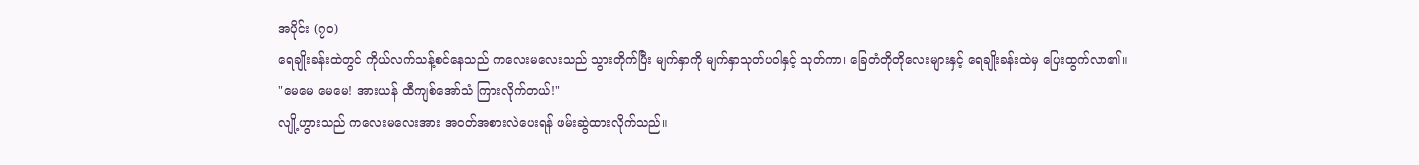အပိုင်း (၇၀)
ရေချိုးခန်းထဲတွင် ကိုယ်လက်သန့်စင်နေသည် ကလေးမလေးသည် သွားတိုက်ပြီး မျက်နှာကို မျက်နှာသုတ်ပဝါနှင့် သုတ်ကာ၊ ခြေတံတိုတိုလေးများနှင့် ရေချိုးခန်းထဲမှ ပြေးထွက်လာ၏။
"မေမေ မေမေ! အားယန် ထီကျစ်အော်သံ ကြားလိုက်တယ်!"
လျို့ဟွားသည် ကလေးမလေးအား အဝတ်အစားလဲပေးရန် ဖမ်းဆွဲထားလိုက်သည်။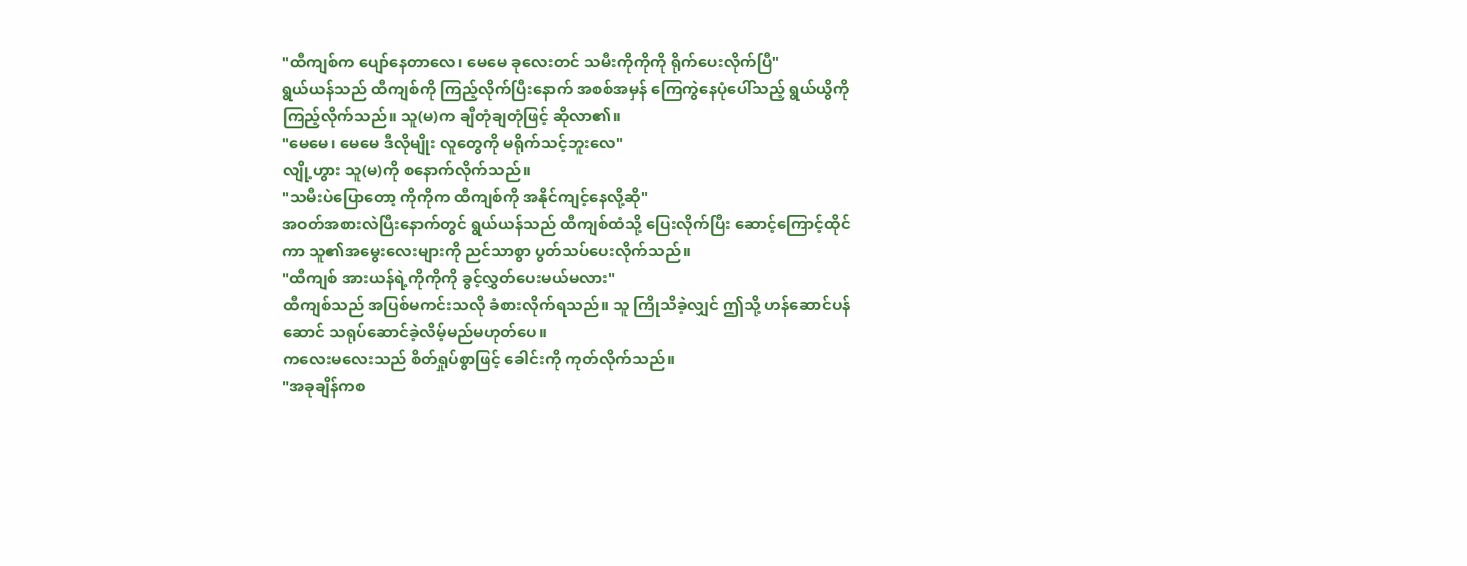"ထီကျစ်က ပျော်နေတာလေ၊ မေမေ ခုလေးတင် သမီးကိုကိုကို ရိုက်ပေးလိုက်ပြီ"
ရွယ်ယန်သည် ထီကျစ်ကို ကြည့်လိုက်ပြီးနောက် အစစ်အမှန် ကြေကွဲနေပုံပေါ်သည့် ရွယ်ယွိကို ကြည့်လိုက်သည်။ သူ(မ)က ချီတုံချတုံဖြင့် ဆိုလာ၏။
"မေမေ၊ မေမေ ဒီလိုမျိုး လူတွေကို မရိုက်သင့်ဘူးလေ"
လျို့ဟွား သူ(မ)ကို စနောက်လိုက်သည်။
"သမီးပဲပြောတော့ ကိုကိုက ထီကျစ်ကို အနိုင်ကျင့်နေလို့ဆို"
အဝတ်အစားလဲပြီးနောက်တွင် ရွယ်ယန်သည် ထီကျစ်ထံသို့ ပြေးလိုက်ပြီး ဆောင့်ကြောင့်ထိုင်ကာ သူ၏အမွေးလေးများကို ညင်သာစွာ ပွတ်သပ်ပေးလိုက်သည်။
"ထီကျစ် အားယန်ရဲ့ကိုကိုကို ခွင့်လွှတ်ပေးမယ်မလား"
ထီကျစ်သည် အပြစ်မကင်းသလို ခံစားလိုက်ရသည်။ သူ ကြိုသိခဲ့လျှင် ဤသို့ ဟန်ဆောင်ပန်ဆောင် သရုပ်ဆောင်ခဲ့လိမ့်မည်မဟုတ်ပေ။
ကလေးမလေးသည် စိတ်ရှုပ်စွာဖြင့် ခေါင်းကို ကုတ်လိုက်သည်။
"အခုချိန်ကစ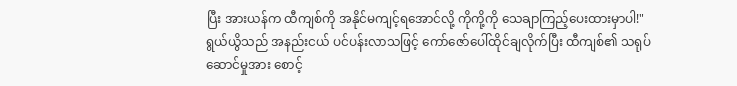ပြီး အားယန်က ထီကျစ်ကို အနိုင်မကျင့်ရအောင်လို့ ကိုကို့ကို သေချာကြည့်ပေးထားမှာပါ!"
ရွယ်ယွိသည် အနည်းငယ် ပင်ပန်းလာသဖြင့် ကော်ဇော်ပေါ်ထိုင်ချလိုက်ပြီး ထီကျစ်၏ သရုပ်ဆောင်မှုအား စောင့်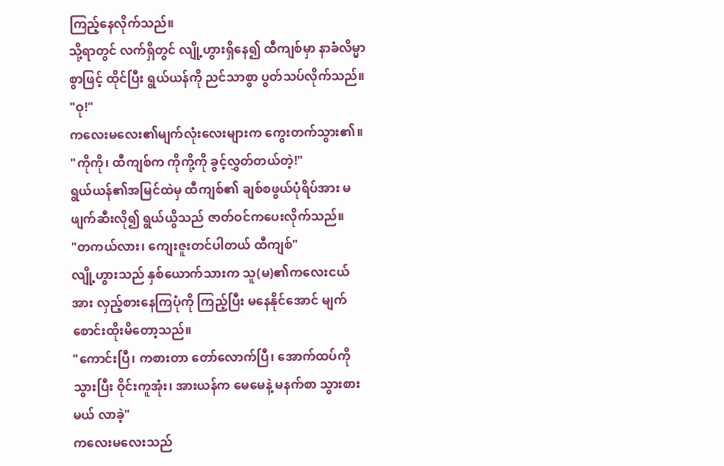ကြည့်နေလိုက်သည်။
သို့ရာတွင် လက်ရှိတွင် လျို့ဟွားရှိနေ၍ ထီကျစ်မှာ နာခံလိမ္မာစွာဖြင့် ထိုင်ပြီး ရွယ်ယန်ကို ညင်သာစွာ ပွတ်သပ်လိုက်သည်။
"ဝု!"
ကလေးမလေး၏မျက်လုံးလေးများက ကွေးတက်သွား၏။
"ကိုကို၊ ထီကျစ်က ကိုကို့ကို ခွင့်လွှတ်တယ်တဲ့!"
ရွယ်ယန်၏အမြင်ထဲမှ ထီကျစ်၏ ချစ်စဖွယ်ပုံရိပ်အား မဖျက်ဆီးလို၍ ရွယ်ယွိသည် ဇာတ်ဝင်ကပေးလိုက်သည်။
"တကယ်လား၊ ကျေးဇူးတင်ပါတယ် ထီကျစ်"
လျို့ဟွားသည် နှစ်ယောက်သားက သူ(မ)၏ကလေးငယ်အား လှည့်စားနေကြပုံကို ကြည့်ပြီး မနေနိုင်အောင် မျက်စောင်းထိုးမိတော့သည်။
"ကောင်းပြီ၊ ကစားတာ တော်လောက်ပြီ၊ အောက်ထပ်ကို သွားပြီး ဝိုင်းကူအုံး၊ အားယန်က မေမေနဲ့ မနက်စာ သွားစားမယ် လာခဲ့"
ကလေးမလေးသည်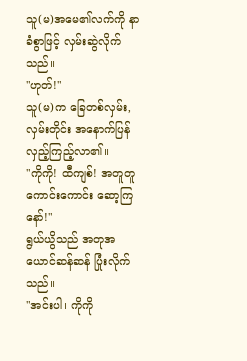သူ(မ)အမေ၏လက်ကို နာခံစွာဖြင့် လှမ်းဆွဲလိုက်သည်။
"ဟုတ်!"
သူ(မ)က ခြေတစ်လှမ်း,လှမ်းတိုင်း အနောက်ပြန်လှည့်ကြည့်လာ၏။
"ကိုကို! ထီကျစ်! အတူတူကောင်းကောင်း ဆော့ကြနော်!"
ရွယ်ယွိသည် အတုအယောင်ဆန်ဆန် ပြုံးလိုက်သည်။
"အင်းပါ၊ ကိုကို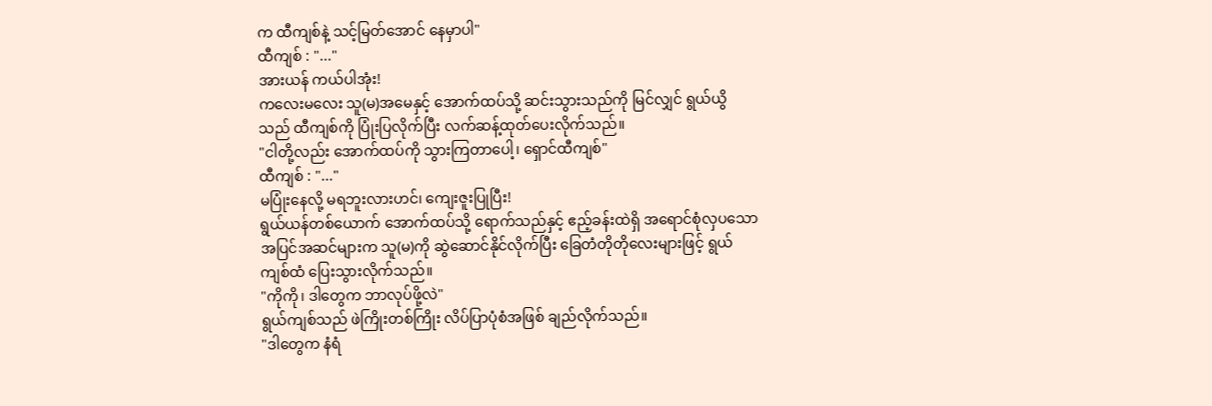က ထီကျစ်နဲ့ သင့်မြတ်အောင် နေမှာပါ"
ထီကျစ် : "..."
အားယန် ကယ်ပါအုံး!
ကလေးမလေး သူ(မ)အမေနှင့် အောက်ထပ်သို့ ဆင်းသွားသည်ကို မြင်လျှင် ရွယ်ယွိသည် ထီကျစ်ကို ပြုံးပြလိုက်ပြီး လက်ဆန့်ထုတ်ပေးလိုက်သည်။
"ငါတို့လည်း အောက်ထပ်ကို သွားကြတာပေါ့၊ ရှောင်ထီကျစ်"
ထီကျစ် : "..."
မပြုံးနေလို့ မရဘူးလားဟင်၊ ကျေးဇူးပြုပြီး!
ရွယ်ယန်တစ်ယောက် အောက်ထပ်သို့ ရောက်သည်နှင့် ဧည့်ခန်းထဲရှိ အရောင်စုံလှပသော အပြင်အဆင်များက သူ(မ)ကို ဆွဲဆောင်နိုင်လိုက်ပြီး ခြေတံတိုတိုလေးများဖြင့် ရွယ်ကျစ်ထံ ပြေးသွားလိုက်သည်။
"ကိုကို၊ ဒါတွေက ဘာလုပ်ဖို့လဲ"
ရွယ်ကျစ်သည် ဖဲကြိုးတစ်ကြိုး လိပ်ပြာပုံစံအဖြစ် ချည်လိုက်သည်။
"ဒါတွေက နံရံ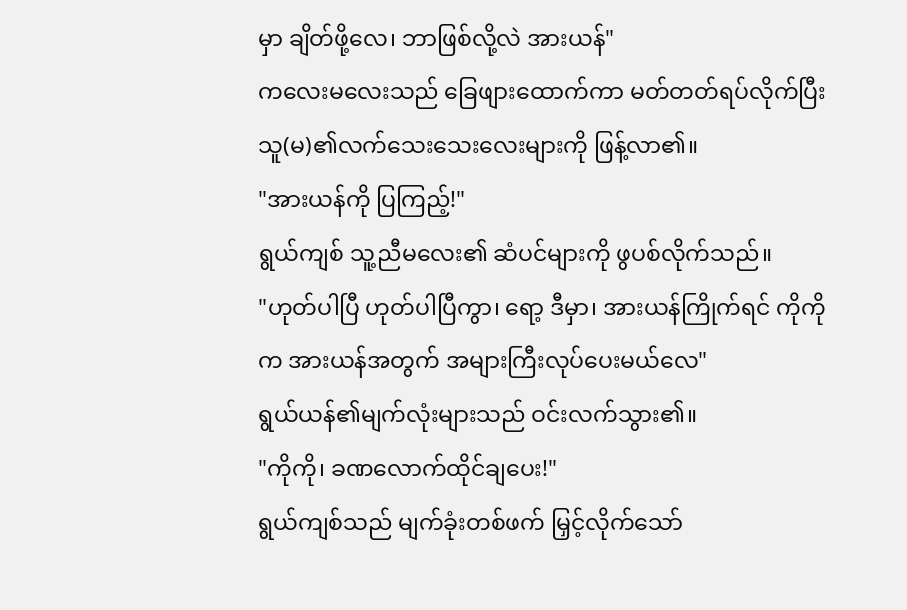မှာ ချိတ်ဖို့လေ၊ ဘာဖြစ်လို့လဲ အားယန်"
ကလေးမလေးသည် ခြေဖျားထောက်ကာ မတ်တတ်ရပ်လိုက်ပြီး သူ(မ)၏လက်သေးသေးလေးများကို ဖြန့်လာ၏။
"အားယန်ကို ပြကြည့်!"
ရွယ်ကျစ် သူ့ညီမလေး၏ ဆံပင်များကို ဖွပစ်လိုက်သည်။
"ဟုတ်ပါပြီ ဟုတ်ပါပြီကွာ၊ ရော့ ဒီမှာ၊ အားယန်ကြိုက်ရင် ကိုကိုက အားယန်အတွက် အများကြီးလုပ်ပေးမယ်လေ"
ရွယ်ယန်၏မျက်လုံးများသည် ဝင်းလက်သွား၏။
"ကိုကို၊ ခဏလောက်ထိုင်ချပေး!"
ရွယ်ကျစ်သည် မျက်ခုံးတစ်ဖက် မြှင့်လိုက်သော်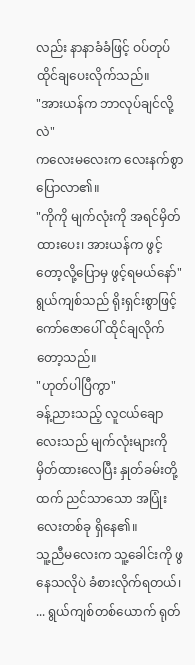လည်း နာနာခံခံဖြင့် ဝပ်တုပ်ထိုင်ချပေးလိုက်သည်။
"အားယန်က ဘာလုပ်ချင်လို့လဲ"
ကလေးမလေးက လေးနက်စွာ ပြောလာ၏။
"ကိုကို မျက်လုံးကို အရင်မှိတ်ထားပေး၊ အားယန်က ဖွင့်တော့လို့ပြောမှ ဖွင့်ရမယ်နော်"
ရွယ်ကျစ်သည် ရိုးရှင်းစွာဖြင့် ကော်ဇောပေါ် ထိုင်ချလိုက်တော့သည်။
"ဟုတ်ပါပြီကွာ"
ခန့်ညားသည့် လူငယ်ချောလေးသည် မျက်လုံးများကို မှိတ်ထားလေပြီး နှုတ်ခမ်းတို့ထက် ညင်သာသော အပြုံးလေးတစ်ခု ရှိနေ၏။
သူ့ညီမလေးက သူ့ခေါင်းကို ဖွနေသလိုပဲ ခံစားလိုက်ရတယ်၊ ... ရွယ်ကျစ်တစ်ယောက် ရုတ်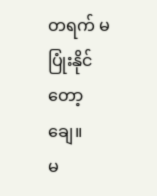တရက် မပြုံးနိုင်တော့ချေ။
မ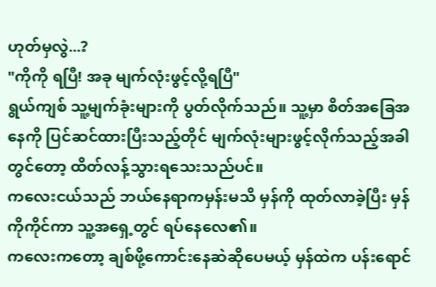ဟုတ်မှလွဲ...?
"ကိုကို ရပြီ! အခု မျက်လုံးဖွင့်လို့ရပြီ"
ရွယ်ကျစ် သူ့မျက်ခုံးများကို ပွတ်လိုက်သည်။ သူ့မှာ စိတ်အခြေအနေကို ပြင်ဆင်ထားပြီးသည့်တိုင် မျက်လုံးများဖွင့်လိုက်သည့်အခါတွင်တော့ ထိတ်လန့်သွားရသေးသည်ပင်။
ကလေးငယ်သည် ဘယ်နေရာကမှန်းမသိ မှန်ကို ထုတ်လာခဲ့ပြီး မှန်ကိုကိုင်ကာ သူ့အရှေ့တွင် ရပ်နေလေ၏။
ကလေးကတော့ ချစ်ဖို့ကောင်းနေဆဲဆိုပေမယ့် မှန်ထဲက ပန်းရောင်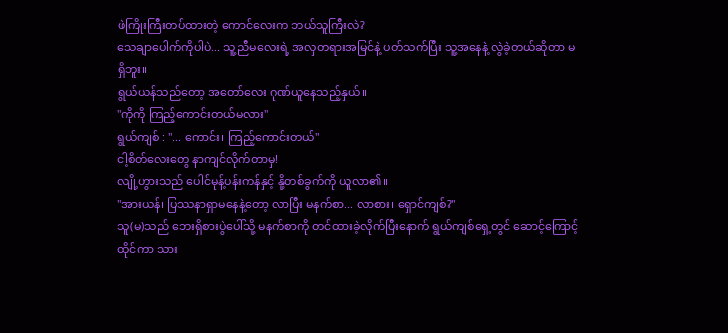ဖဲကြိုးကြီးတပ်ထားတဲ့ ကောင်လေးက ဘယ်သူကြီးလဲ?
သေချာပေါက်ကိုပါပဲ... သူ့ညီမလေးရဲ့ အလှတရားအမြင်နဲ့ ပတ်သက်ပြီး သူ့အနေနဲ့ လွဲခဲ့တယ်ဆိုတာ မရှိဘူး။
ရွယ်ယန်သည်တော့ အတော်လေး ဂုဏ်ယူနေသည့်နှယ်။
"ကိုကို ကြည့်ကောင်းတယ်မလား"
ရွယ်ကျစ် : "... ကောင်း၊ ကြည့်ကောင်းတယ်"
ငါ့စိတ်လေးတွေ နာကျင်လိုက်တာမှ!
လျို့ဟွားသည် ပေါင်မုန့်ပန်းကန်နှင့် နို့တစ်ခွက်ကို ယူလာ၏။
"အားယန်၊ ပြဿနာရှာမနေနဲ့တော့ လာပြီး မနက်စာ... လာစား၊ ရှောင်ကျစ်?"
သူ(မ)သည် ဘေးရှိစားပွဲပေါ်သို့ မနက်စာကို တင်ထားခဲ့လိုက်ပြီးနောက် ရွယ်ကျစ်ရှေ့တွင် ဆောင့်ကြောင့်ထိုင်ကာ သား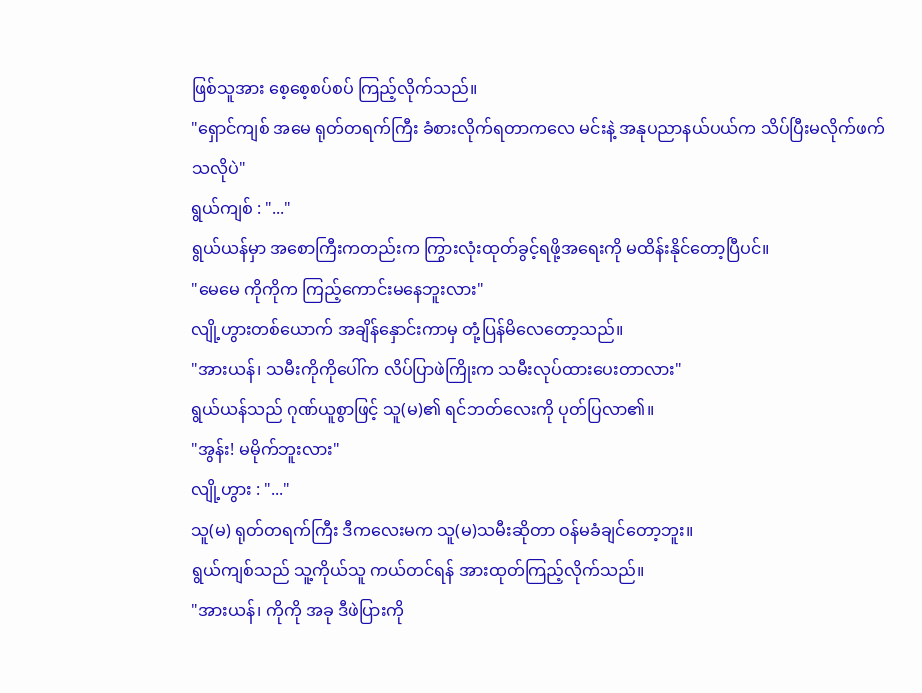ဖြစ်သူအား စေ့စေ့စပ်စပ် ကြည့်လိုက်သည်။
"ရှောင်ကျစ် အမေ ရုတ်တရက်ကြီး ခံစားလိုက်ရတာကလေ မင်းနဲ့ အနုပညာနယ်ပယ်က သိပ်ပြီးမလိုက်ဖက်သလိုပဲ"
ရွယ်ကျစ် : "..."
ရွယ်ယန်မှာ အစောကြီးကတည်းက ကြွားလုံးထုတ်ခွင့်ရဖို့အရေးကို မထိန်းနိုင်တော့ပြီပင်။
"မေမေ ကိုကိုက ကြည့်ကောင်းမနေဘူးလား"
လျို့ဟွားတစ်ယောက် အချိန်နှောင်းကာမှ တုံ့ပြန်မိလေတော့သည်။
"အားယန်၊ သမီးကိုကိုပေါ်က လိပ်ပြာဖဲကြိုးက သမီးလုပ်ထားပေးတာလား"
ရွယ်ယန်သည် ဂုဏ်ယူစွာဖြင့် သူ(မ)၏ ရင်ဘတ်လေးကို ပုတ်ပြလာ၏။
"အွန်း! မမိုက်ဘူးလား"
လျို့ဟွား : "..."
သူ(မ) ရုတ်တရက်ကြီး ဒီကလေးမက သူ(မ)သမီးဆိုတာ ဝန်မခံချင်တော့ဘူး။
ရွယ်ကျစ်သည် သူ့ကိုယ်သူ ကယ်တင်ရန် အားထုတ်ကြည့်လိုက်သည်။
"အားယန်၊ ကိုကို အခု ဒီဖဲပြားကို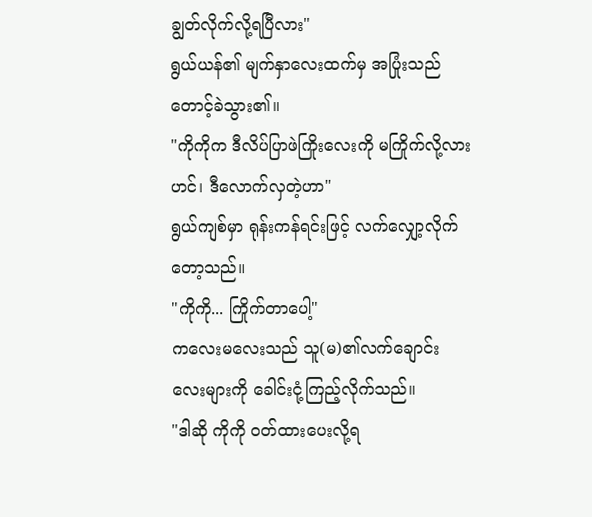ချွတ်လိုက်လို့ရပြီလား"
ရွယ်ယန်၏ မျက်နှာလေးထက်မှ အပြုံးသည် တောင့်ခဲသွား၏။
"ကိုကိုက ဒီလိပ်ပြာဖဲကြိုးလေးကို မကြိုက်လို့လားဟင်၊ ဒီလောက်လှတဲ့ဟာ"
ရွယ်ကျစ်မှာ ရုန်းကန်ရင်းဖြင့် လက်လျှော့လိုက်တော့သည်။
"ကိုကို... ကြိုက်တာပေါ့"
ကလေးမလေးသည် သူ(မ)၏လက်ချောင်းလေးများကို ခေါင်းငုံ့ကြည့်လိုက်သည်။
"ဒါဆို ကိုကို ဝတ်ထားပေးလို့ရ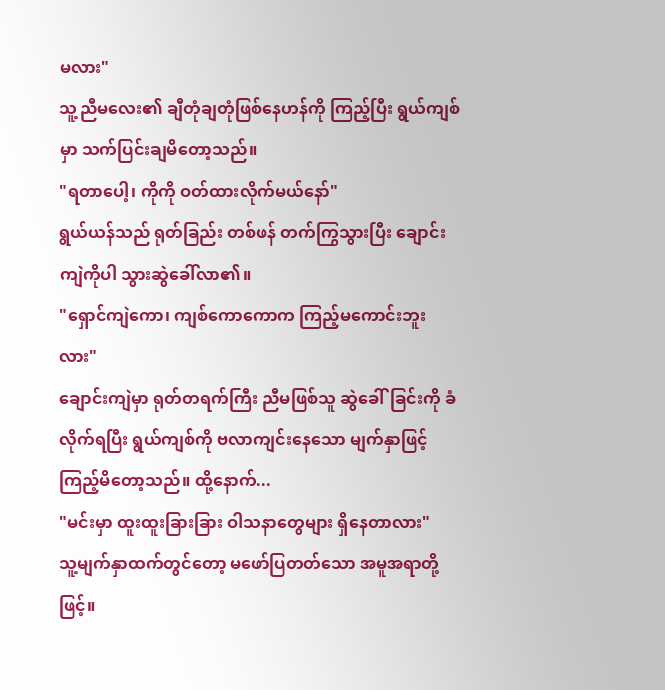မလား"
သူ့ညီမလေး၏ ချီတုံချတုံဖြစ်နေဟန်ကို ကြည့်ပြီး ရွယ်ကျစ်မှာ သက်ပြင်းချမိတော့သည်။
"ရတာပေါ့၊ ကိုကို ဝတ်ထားလိုက်မယ်နော်"
ရွယ်ယန်သည် ရုတ်ခြည်း တစ်ဖန် တက်ကြွသွားပြီး ချောင်းကျဲကိုပါ သွားဆွဲခေါ်လာ၏။
"ရှောင်ကျဲကော၊ ကျစ်ကောကောက ကြည့်မကောင်းဘူးလား"
ချောင်းကျဲမှာ ရုတ်တရက်ကြီး ညီမဖြစ်သူ ဆွဲခေါ်ခြင်းကို ခံလိုက်ရပြီး ရွယ်ကျစ်ကို ဗလာကျင်းနေသော မျက်နှာဖြင့် ကြည့်မိတော့သည်။ ထို့နောက်...
"မင်းမှာ ထူးထူးခြားခြား ဝါသနာတွေများ ရှိနေတာလား"
သူ့မျက်နှာထက်တွင်တော့ မဖော်ပြတတ်သော အမူအရာတို့ဖြင့်။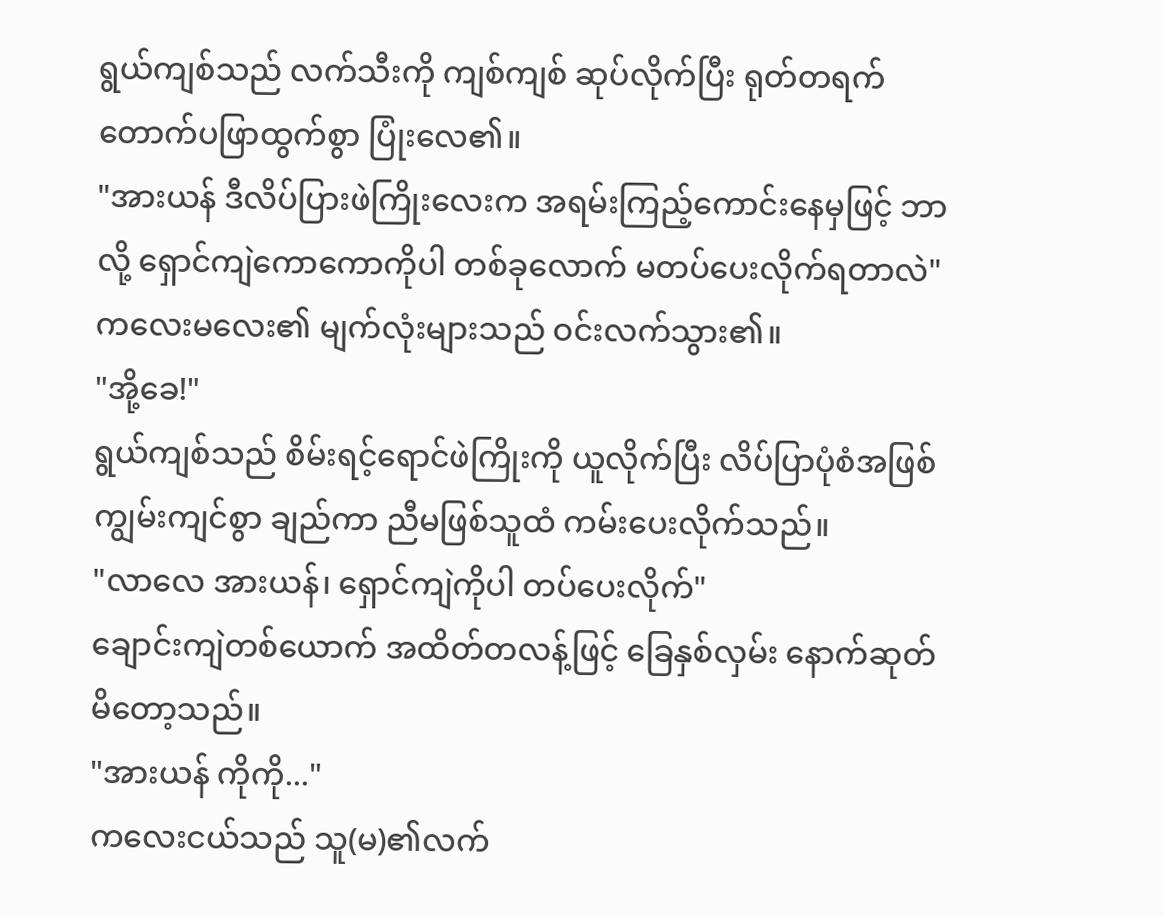ရွယ်ကျစ်သည် လက်သီးကို ကျစ်ကျစ် ဆုပ်လိုက်ပြီး ရုတ်တရက် တောက်ပဖြာထွက်စွာ ပြုံးလေ၏။
"အားယန် ဒီလိပ်ပြားဖဲကြိုးလေးက အရမ်းကြည့်ကောင်းနေမှဖြင့် ဘာလို့ ရှောင်ကျဲကောကောကိုပါ တစ်ခုလောက် မတပ်ပေးလိုက်ရတာလဲ"
ကလေးမလေး၏ မျက်လုံးများသည် ဝင်းလက်သွား၏။
"အို့ခေ!"
ရွယ်ကျစ်သည် စိမ်းရင့်ရောင်ဖဲကြိုးကို ယူလိုက်ပြီး လိပ်ပြာပုံစံအဖြစ် ကျွမ်းကျင်စွာ ချည်ကာ ညီမဖြစ်သူထံ ကမ်းပေးလိုက်သည်။
"လာလေ အားယန်၊ ရှောင်ကျဲကိုပါ တပ်ပေးလိုက်"
ချောင်းကျဲတစ်ယောက် အထိတ်တလန့်ဖြင့် ခြေနှစ်လှမ်း နောက်ဆုတ်မိတော့သည်။
"အားယန် ကိုကို..."
ကလေးငယ်သည် သူ(မ)၏လက်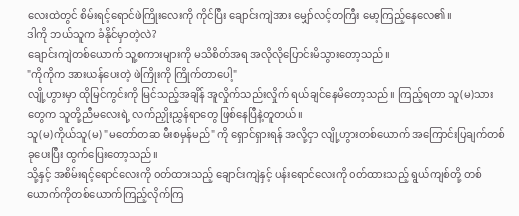လေးထဲတွင် စိမ်းရင့်ရောင်ဖဲကြိုးလေးကို ကိုင်ပြီး ချောင်းကျဲအား မျှော်လင့်တကြီး မော့ကြည့်နေလေ၏။
ဒါကို ဘယ်သူက ခံနိုင်မှာတဲ့လဲ?
ချောင်းကျဲတစ်ယောက် သူ့စကားများကို မသိစိတ်အရ အလိုလိုပြောင်းမိသွားတော့သည်။
"ကိုကိုက အားယန်ပေးတဲ့ ဖဲကြိုးကို ကြိုက်တာပေါ့"
လျို့ဟွားမှာ ထိုမြင်ကွင်းကို မြင်သည့်အချိန် အူလှိုက်သည်းလှိုက် ရယ်ချင်နေမိတော့သည်။ ကြည့်ရတာ သူ(မ)သားတွေက သူတို့ညီမလေးရဲ့ လက်ညှိုးညွှန်ရာတွေ ဖြစ်နေပြီနဲ့တူတယ်။
သူ(မ)ကိုယ်သူ(မ) "မတော်တဆ မီးစမှန်မည်" ကို ရှောင်ရှားရန် အလို့ငှာ လျို့ဟွားတစ်ယောက် အကြောင်းပြချက်တစ်ခုပေးပြီး ထွက်ပြေးတော့သည်။
သို့နှင့် အစိမ်းရင့်ရောင်လေးကို ၀တ်ထားသည့် ချောင်းကျဲနှင့် ပန်းရောင်လေးကို ၀တ်ထားသည့် ရွယ်ကျစ်တို့ တစ်ယောက်ကိုတစ်ယောက်ကြည့်လိုက်ကြ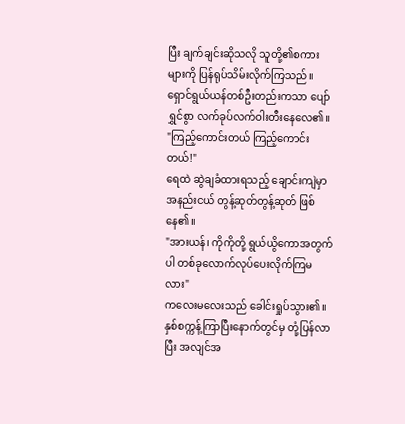ပြီး ချက်ချင်းဆိုသလို သူတို့၏စကားများကို ပြန်ရုပ်သိမ်းလိုက်ကြသည်။
ရှောင်ရွယ်ယန်တစ်ဦးတည်းကသာ ပျော်ရွှင်စွာ လက်ခုပ်လက်ဝါးတီးနေလေ၏။
"ကြည့်ကောင်းတယ် ကြည့်ကောင်းတယ်!"
ရေထဲ ဆွဲချခံထားရသည့် ချောင်းကျဲမှာ အနည်းငယ် တွန့်ဆုတ်တွန့်ဆုတ် ဖြစ်နေ၏။
"အားယန်၊ ကိုကိုတို့ ရွယ်ယွိကောအတွက်ပါ တစ်ခုလောက်လုပ်ပေးလိုက်ကြမလား"
ကလေးမလေးသည် ခေါင်းရှုပ်သွား၏။ နှစ်စက္ကန့်ကြာပြီးနောက်တွင်မှ တုံ့ပြန်လာပြီး အလျင်အ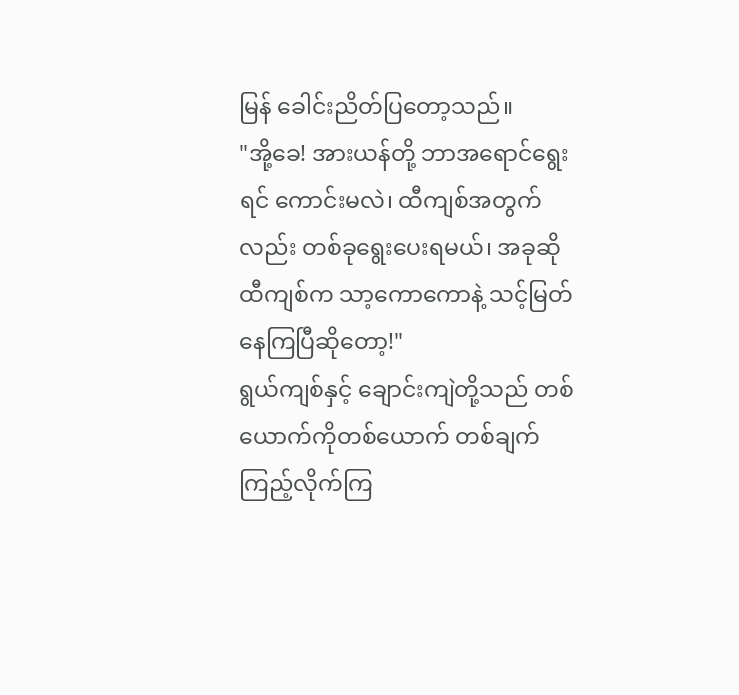မြန် ခေါင်းညိတ်ပြတော့သည်။
"အို့ခေ! အားယန်တို့ ဘာအရောင်ရွေးရင် ကောင်းမလဲ၊ ထီကျစ်အတွက်လည်း တစ်ခုရွေးပေးရမယ်၊ အခုဆို ထီကျစ်က သာ့ကောကောနဲ့ သင့်မြတ်နေကြပြီဆိုတော့!"
ရွယ်ကျစ်နှင့် ချောင်းကျဲတို့သည် တစ်ယောက်ကိုတစ်ယောက် တစ်ချက်ကြည့်လိုက်ကြ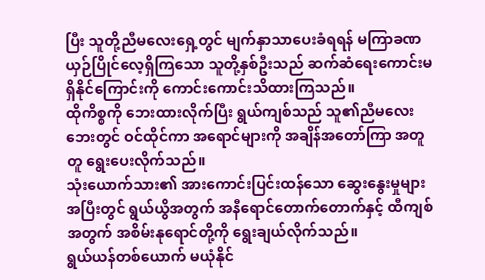ပြီး သူတို့ညီမလေးရှေ့တွင် မျက်နှာသာပေးခံရရန် မကြာခဏ ယှဉ်ပြိုင်လေ့ရှိကြသော သူတို့နှစ်ဦးသည် ဆက်ဆံရေးကောင်းမရှိနိုင်ကြောင်းကို ကောင်းကောင်းသိထားကြသည်။
ထိုကိစ္စကို ဘေးထားလိုက်ပြီး ရွယ်ကျစ်သည် သူ၏ညီမလေးဘေးတွင် ဝင်ထိုင်ကာ အရောင်များကို အချိန်အတော်ကြာ အတူတူ ရွေးပေးလိုက်သည်။
သုံးယောက်သား၏ အားကောင်းပြင်းထန်သော ဆွေးနွေးမှုများအပြီးတွင် ရွယ်ယွိအတွက် အနီရောင်တောက်တောက်နှင့် ထီကျစ်အတွက် အစိမ်းနုရောင်တို့ကို ရွေးချယ်လိုက်သည်။
ရွယ်ယန်တစ်ယောက် မယုံနိုင်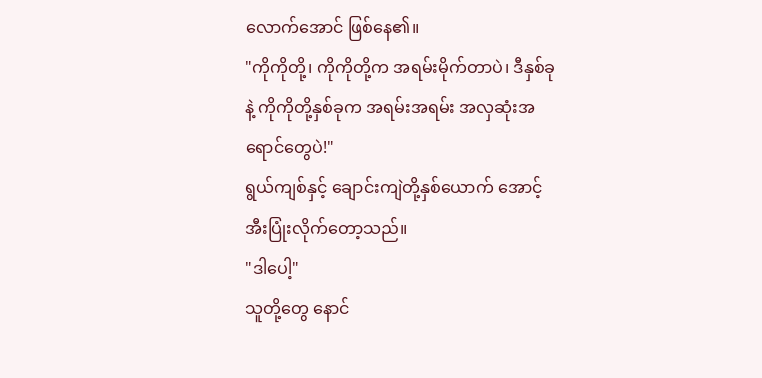လောက်အောင် ဖြစ်နေ၏။
"ကိုကိုတို့၊ ကိုကိုတို့က အရမ်းမိုက်တာပဲ၊ ဒီနှစ်ခုနဲ့ ကိုကိုတို့နှစ်ခုက အရမ်းအရမ်း အလှဆုံးအရောင်တွေပဲ!"
ရွယ်ကျစ်နှင့် ချောင်းကျဲတို့နှစ်ယောက် အောင့်အီးပြုံးလိုက်တော့သည်။
"ဒါပေါ့"
သူတို့တွေ နောင်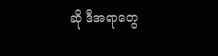ဆို ဒီအရာတွေ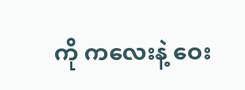ကို ကလေးနဲ့ ဝေး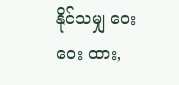နိုင်သမျှ ဝေးဝေး ထား,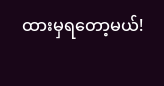ထားမှရတော့မယ်!